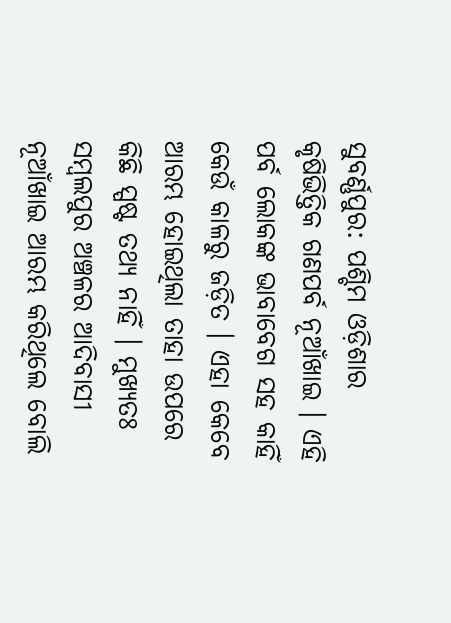ସୁବର୍ଣ୍ଣପୁର: ପଶ୍ଚିମ ଓଡ଼ିଶାର କୃଷିଭିତ୍ତିକ ଗଣପର୍ବ ନୂଆଁଖାଇ । ଏହି ପର୍ବ ଲୋକଙ୍କ ଭାବାବେଗ ସହ କାହିଁ କେଉଁ କାଳରୁ ଜଡ଼ିତ । ଏହା କେବେ ଆରମ୍ଭ ହୋଇଥିଲା ତାହା ଉପରେ କିଛି ସ୍ପଷ୍ଟ ତଥ୍ୟ ନାହିଁ । ମୁଖ୍ୟତଃ ସମ୍ବଲପୁର ଅଞ୍ଚଳର ଆଦିବାସୀ ନୂଆଁଖାଇ ଆରମ୍ଭ କରିଥିଲେ ବୋଲି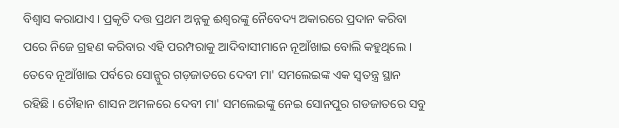ବିଶ୍ୱାସ କରାଯାଏ । ପ୍ରକୃତି ଦତ୍ତ ପ୍ରଥମ ଅନ୍ନକୁ ଈଶ୍ୱରଙ୍କୁ ନୈବେଦ୍ୟ ଅକାରରେ ପ୍ରଦାନ କରିବା ପରେ ନିଜେ ଗ୍ରହଣ କରିବାର ଏହି ପରମ୍ପରାକୁ ଆଦିବାସୀମାନେ ନୂଆଁଖାଇ ବୋଲି କହୁଥିଲେ । ତେବେ ନୂଆଁଖାଇ ପର୍ବରେ ସୋନ୍ପୁର ଗଡ଼ଜାତରେ ଦେବୀ ମା' ସମଲେଇଙ୍କ ଏକ ସ୍ବତନ୍ତ୍ର ସ୍ଥାନ ରହିଛି । ଚୌହାନ ଶାସନ ଅମଳରେ ଦେବୀ ମା' ସମଲେଇଙ୍କୁ ନେଇ ସୋନପୁର ଗଡଜାତରେ ସବୁ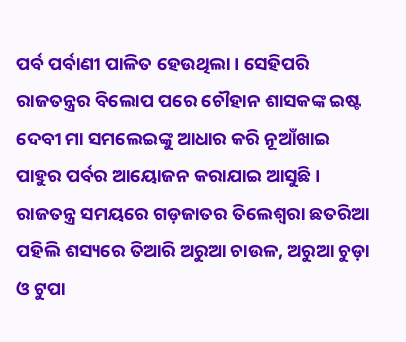ପର୍ବ ପର୍ବାଣୀ ପାଳିତ ହେଉଥିଲା । ସେହିପରି ରାଜତନ୍ତ୍ରର ବିଲୋପ ପରେ ଚୌହାନ ଶାସକଙ୍କ ଇଷ୍ଟ ଦେବୀ ମା ସମଲେଇଙ୍କୁ ଆଧାର କରି ନୂଆଁଖାଇ ପାହୁର ପର୍ବର ଆୟୋଜନ କରାଯାଇ ଆସୁଛି ।
ରାଜତନ୍ତ୍ର ସମୟରେ ଗଡ଼ଜାତର ତିଲେଶ୍ବରା ଛତରିଆ ପହିଲି ଶସ୍ୟରେ ତିଆରି ଅରୁଆ ଚାଉଳ, ଅରୁଆ ଚୁଡ଼ା ଓ ଟୁପା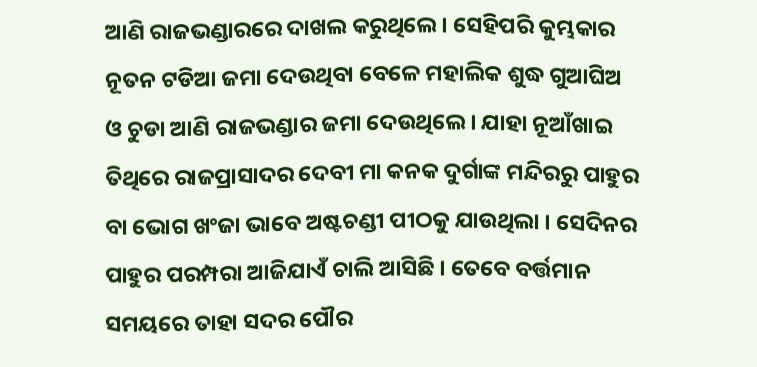ଆଣି ରାଜଭଣ୍ଡାରରେ ଦାଖଲ କରୁଥିଲେ । ସେହିପରି କୁମ୍ଭକାର ନୂତନ ଟଡିଆ ଜମା ଦେଉଥିବା ବେଳେ ମହାଲିକ ଶୁଦ୍ଧ ଗୁଆଘିଅ ଓ ଚୁଡା ଆଣି ରାଜଭଣ୍ଡାର ଜମା ଦେଉଥିଲେ । ଯାହା ନୂଆଁଖାଇ ତିଥିରେ ରାଜପ୍ରାସାଦର ଦେବୀ ମା କନକ ଦୁର୍ଗାଙ୍କ ମନ୍ଦିରରୁ ପାହୁର ବା ଭୋଗ ଖଂଜା ଭାବେ ଅଷ୍ଟଚଣ୍ଡୀ ପୀଠକୁ ଯାଉଥିଲା । ସେଦିନର ପାହୁର ପରମ୍ପରା ଆଜିଯାଏଁ ଚାଲି ଆସିଛି । ତେବେ ବର୍ତ୍ତମାନ ସମୟରେ ତାହା ସଦର ପୌର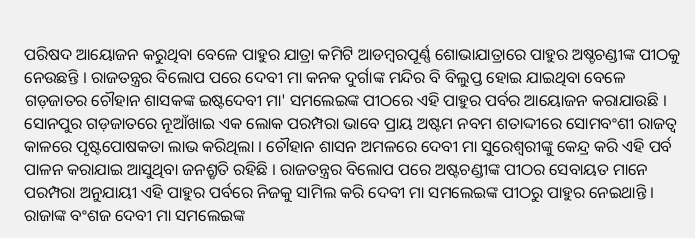ପରିଷଦ ଆୟୋଜନ କରୁଥିବା ବେଳେ ପାହୁର ଯାତ୍ରା କମିଟି ଆଡମ୍ବରପୂର୍ଣ୍ଣ ଶୋଭାଯାତ୍ରାରେ ପାହୁର ଅଷ୍ଚଚଣ୍ଡୀଙ୍କ ପୀଠକୁ ନେଉଛନ୍ତି । ରାଜତନ୍ତ୍ରର ବିଲୋପ ପରେ ଦେବୀ ମା କନକ ଦୁର୍ଗାଙ୍କ ମନ୍ଦିର ବି ବିଲୁପ୍ତ ହୋଇ ଯାଇଥିବା ବେଳେ ଗଡ଼ଜାତର ଚୌହାନ ଶାସକଙ୍କ ଇଷ୍ଟଦେବୀ ମା' ସମଲେଇଙ୍କ ପୀଠରେ ଏହି ପାହୁର ପର୍ବର ଆୟୋଜନ କରାଯାଉଛି ।
ସୋନପୁର ଗଡ଼ଜାତରେ ନୂଆଁଖାଇ ଏକ ଲୋକ ପରମ୍ପରା ଭାବେ ପ୍ରାୟ ଅଷ୍ଟମ ନବମ ଶତାଦ୍ଦୀରେ ସୋମବଂଶୀ ରାଜତ୍ବ କାଳରେ ପୃଷ୍ଟପୋଷକତା ଲାଭ କରିଥିଲା । ଚୌହାନ ଶାସନ ଅମଳରେ ଦେବୀ ମା ସୁରେଶ୍ବରୀଙ୍କୁ କେନ୍ଦ୍ର କରି ଏହି ପର୍ବ ପାଳନ କରାଯାଇ ଆସୁଥିବା ଜନଶ୍ରୃତି ରହିଛି । ରାଜତନ୍ତ୍ରର ବିଲୋପ ପରେ ଅଷ୍ଟଚଣ୍ଡୀଙ୍କ ପୀଠର ସେବାୟତ ମାନେ ପରମ୍ପରା ଅନୁଯାୟୀ ଏହି ପାହୁର ପର୍ବରେ ନିଜକୁ ସାମିଲ କରି ଦେବୀ ମା ସମଲେଇଙ୍କ ପୀଠରୁ ପାହୁର ନେଇଥାନ୍ତି । ରାଜାଙ୍କ ବଂଶଜ ଦେବୀ ମା ସମଲେଇଙ୍କ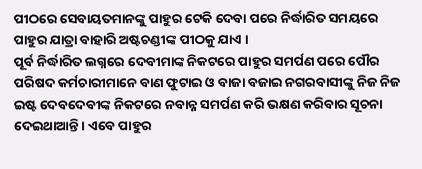ପୀଠରେ ସେବାୟତମାନଙ୍କୁ ପାହୁର ଟେକି ଦେବା ପରେ ନିର୍ଦ୍ଧାରିତ ସମୟରେ ପାହୁର ଯାତ୍ରା ବାହାରି ଅଷ୍ଟଚଣ୍ଡୀଙ୍କ ପୀଠକୁ ଯାଏ ।
ପୂର୍ବ ନିର୍ଦ୍ଧାରିତ ଲଗ୍ନରେ ଦେବୀମାଙ୍କ ନିକଟରେ ପାହୁର ସମର୍ପଣ ପରେ ପୌର ପରିଷଦ କର୍ମଚାରୀମାନେ ବାଣ ଫୁଟାଇ ଓ ବାଜା ବଜାଇ ନଗରବାସୀଙ୍କୁ ନିଜ ନିଜ ଇଷ୍ଟ ଦେବଦେବୀଙ୍କ ନିକଟରେ ନବାନ୍ନ ସମର୍ପଣ କରି ଭକ୍ଷଣ କରିବାର ସୂଚନା ଦେଇଥାଆନ୍ତି । ଏବେ ପାହୁର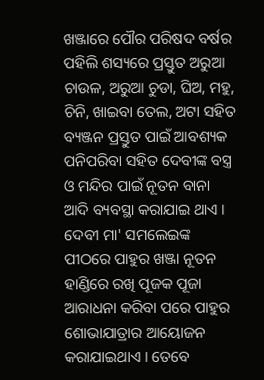ଖଞ୍ଜାରେ ପୌର ପରିଷଦ ବର୍ଷର ପହିଲି ଶସ୍ୟରେ ପ୍ରସ୍ତୁତ ଅରୁଆ ଚାଉଳ, ଅରୁଆ ଚୁଡା, ଘିଅ, ମହୁ, ଚିନି, ଖାଇବା ତେଲ, ଅଟା ସହିତ ବ୍ୟଞ୍ଜନ ପ୍ରସ୍ତୁତ ପାଇଁ ଆବଶ୍ୟକ ପନିପରିବା ସହିତ ଦେବୀଙ୍କ ବସ୍ତ୍ର ଓ ମନ୍ଦିର ପାଇଁ ନୂତନ ବାନା ଆଦି ବ୍ୟବସ୍ଥା କରାଯାଇ ଥାଏ । ଦେବୀ ମା' ସମଲେଇଙ୍କ ପୀଠରେ ପାହୁର ଖଞ୍ଜା ନୂତନ ହାଣ୍ଡିରେ ରଖି ପୂଜକ ପୂଜା ଆରାଧନା କରିବା ପରେ ପାହୁର ଶୋଭାଯାତ୍ରାର ଆୟୋଜନ କରାଯାଇଥାଏ । ତେବେ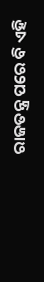ରାଜତନ୍ତ୍ର ପରେ ବି ଏହି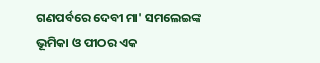ଗଣପର୍ବରେ ଦେବୀ ମା' ସମଲେଇଙ୍କ ଭୂମିକା ଓ ପୀଠର ଏକ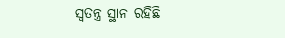ସ୍ବତନ୍ତ୍ର ସ୍ଥାନ ରହିଛି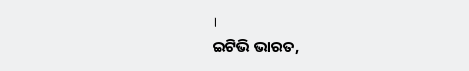।
ଇଟିଭି ଭାରତ,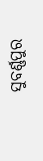ସୁବର୍ଣ୍ଣପୁର